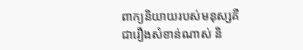ពាក្យនិយាយរបស់មនុស្សគឺជារឿងសំខាន់ណាស់ និ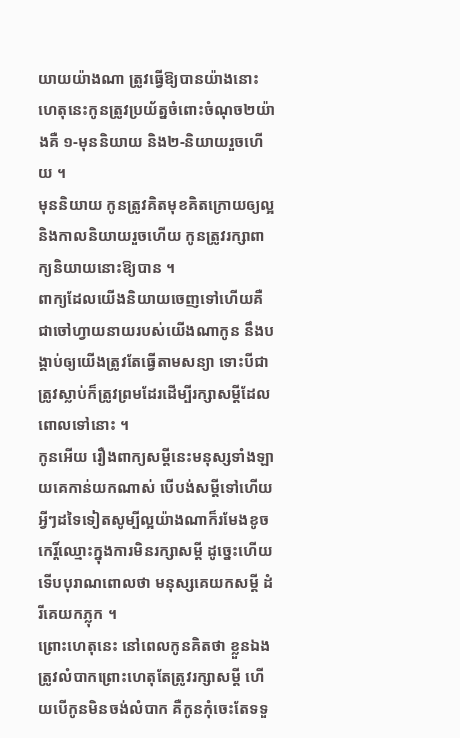យាយយ៉ាងណា ត្រូវធ្វើឱ្យបានយ៉ាងនោះ ហេតុនេះកូនត្រូវប្រយ័ត្នចំពោះចំណុច២យ៉ាងគឺ ១-មុននិយាយ និង២-និយាយរួចហើយ ។
មុននិយាយ កូនត្រូវគិតមុខគិតក្រោយឲ្យល្អ និងកាលនិយាយរួចហើយ កូនត្រូវរក្សាពាក្យនិយាយនោះឱ្យបាន ។
ពាក្យដែលយើងនិយាយចេញទៅហើយគឺជាចៅហ្វាយនាយរបស់យើងណាកូន នឹងបង្គាប់ឲ្យយើងត្រូវតែធ្វើតាមសន្យា ទោះបីជាត្រូវស្លាប់ក៏ត្រូវព្រមដែរដើម្បីរក្សាសម្តីដែលពោលទៅនោះ ។
កូនអើយ រឿងពាក្យសម្តីនេះមនុស្សទាំងឡាយគេកាន់យកណាស់ បើបង់សម្តីទៅហើយ អ្វីៗដទៃទៀតសូម្បីល្អយ៉ាងណាក៏រមែងខូចកេរ្តិ៍ឈ្មោះក្នុងការមិនរក្សាសម្តី ដូច្នេះហើយទើបបុរាណពោលថា មនុស្សគេយកសម្តី ដំរីគេយកភ្លុក ។
ព្រោះហេតុនេះ នៅពេលកូនគិតថា ខ្លួនឯងត្រូវលំបាកព្រោះហេតុតែត្រូវរក្សាសម្តី ហើយបើកូនមិនចង់លំបាក គឺកូនកុំចេះតែទទួ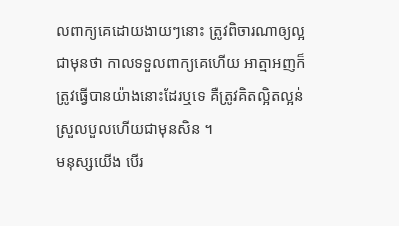លពាក្យគេដោយងាយៗនោះ ត្រូវពិចារណាឲ្យល្អជាមុនថា កាលទទួលពាក្យគេហើយ អាត្មាអញក៏ត្រូវធ្វើបានយ៉ាងនោះដែរឬទេ គឺត្រូវគិតល្អិតល្អន់ស្រួលបួលហើយជាមុនសិន ។
មនុស្សយើង បើរ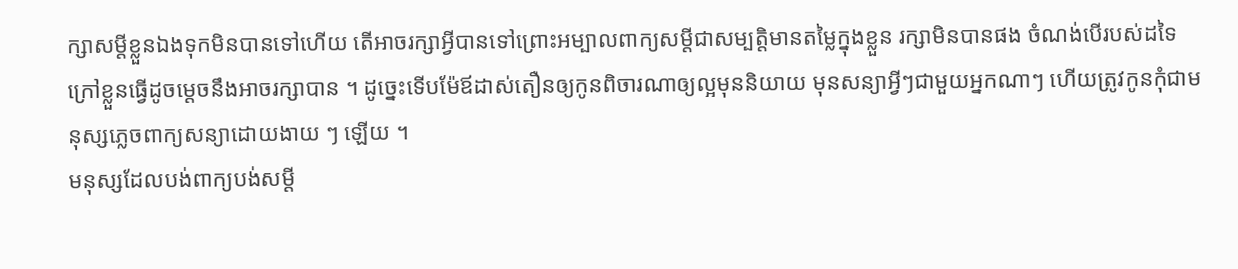ក្សាសម្តីខ្លួនឯងទុកមិនបានទៅហើយ តើអាចរក្សាអ្វីបានទៅព្រោះអម្បាលពាក្យសម្តីជាសម្បត្តិមានតម្លៃក្នុងខ្លួន រក្សាមិនបានផង ចំណង់បើរបស់ដទៃក្រៅខ្លួនធ្វើដូចម្តេចនឹងអាចរក្សាបាន ។ ដូច្នេះទើបម៉ែឪដាស់តឿនឲ្យកូនពិចារណាឲ្យល្អមុននិយាយ មុនសន្យាអ្វីៗជាមួយអ្នកណាៗ ហើយត្រូវកូនកុំជាមនុស្សភ្លេចពាក្យសន្យាដោយងាយ ៗ ឡើយ ។
មនុស្សដែលបង់ពាក្យបង់សម្តី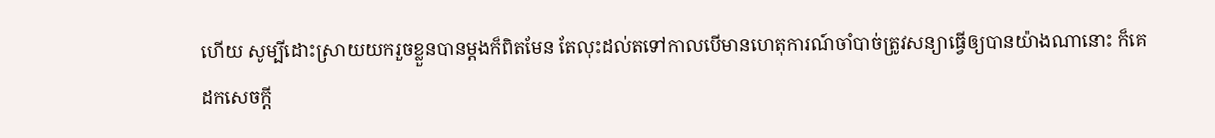ហើយ សូម្បីដោះស្រាយយករួចខ្លួនបានម្តងក៏ពិតមែន តែលុះដល់តទៅកាលបើមានហេតុការណ៍ចាំបាច់ត្រូវសន្យាធ្វើឲ្យបានយ៉ាងណានោះ ក៏គេដកសេចក្តី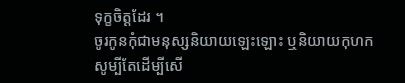ទុក្ខចិត្តដែរ ។
ចូរកូនកុំជាមនុស្សនិយាយឡេះឡោះ ឬនិយាយកុហកសូម្បីតែដើម្បីសើ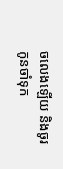ចលេងឡើយ និងចូរកូនចាំទុក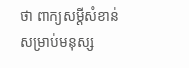ថា ពាក្យសម្តីសំខាន់សម្រាប់មនុស្ស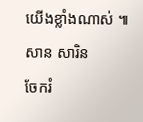យើងខ្លាំងណាស់ ៕ សាន សារិន
ចែករំ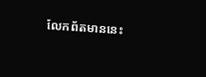លែកព័តមាននេះ